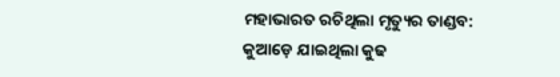ମହାଭାରତ ରଚିଥିଲା ମୃତ୍ୟୁର ତାଣ୍ଡବ: କୁଆଡ଼େ ଯାଇଥିଲା କୁଢ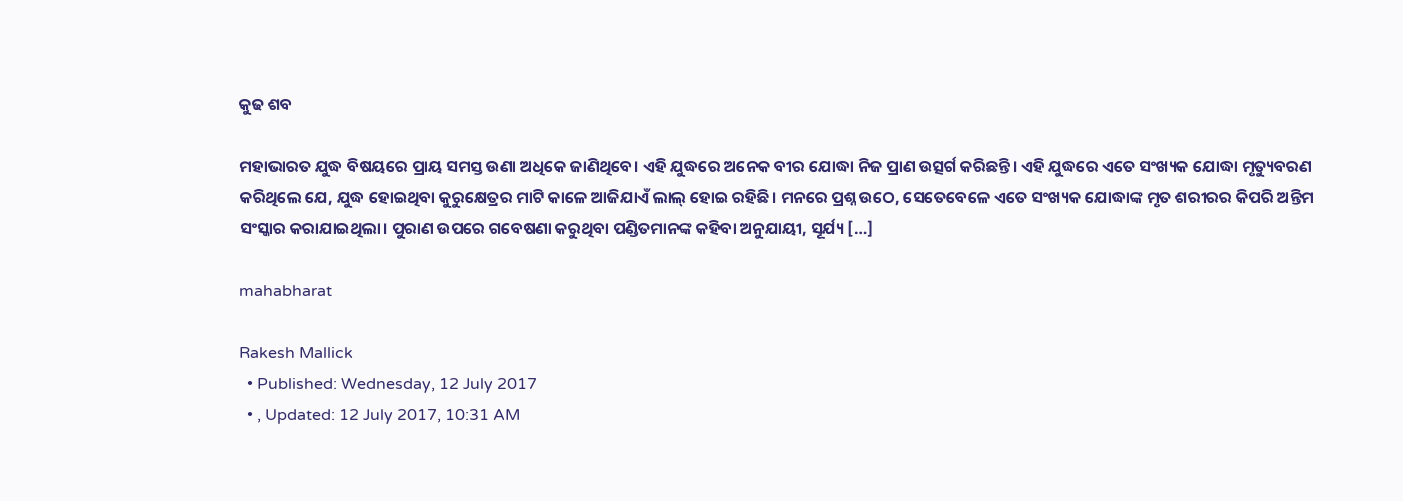କୁଢ ଶବ

ମହାଭାରତ ଯୁଦ୍ଧ ବିଷୟରେ ପ୍ରାୟ ସମସ୍ତ ଉଣା ଅଧିକେ ଜାଣିଥିବେ। ଏହି ଯୁଦ୍ଧରେ ଅନେକ ବୀର ଯୋଦ୍ଧା ନିଜ ପ୍ରାଣ ଉତ୍ସର୍ଗ କରିଛନ୍ତି। ଏହି ଯୁଦ୍ଧରେ ଏତେ ସଂଖ୍ୟକ ଯୋଦ୍ଧା ମୃତ୍ୟୁବରଣ କରିଥିଲେ ଯେ, ଯୁଦ୍ଧ ହୋଇଥିବା କୁରୁକ୍ଷେତ୍ରର ମାଟି କାଳେ ଆଜିଯାଏଁ ଲାଲ୍ ହୋଇ ରହିଛି। ମନରେ ପ୍ରଶ୍ନ ଉଠେ, ସେତେବେଳେ ଏତେ ସଂଖ୍ୟକ ଯୋଦ୍ଧାଙ୍କ ମୃତ ଶରୀରର କିପରି ଅନ୍ତିମ ସଂସ୍କାର କରାଯାଇଥିଲା। ପୁରାଣ ଉପରେ ଗବେଷଣା କରୁଥିବା ପଣ୍ଡିତମାନଙ୍କ କହିବା ଅନୁଯାୟୀ, ସୂର୍ଯ୍ୟ […]

mahabharat

Rakesh Mallick
  • Published: Wednesday, 12 July 2017
  • , Updated: 12 July 2017, 10:31 AM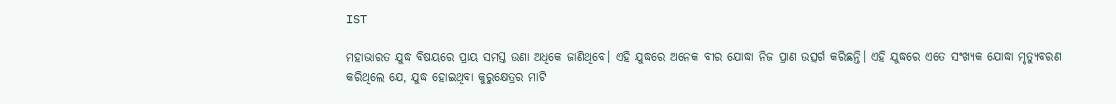IST

ମହାଭାରତ ଯୁଦ୍ଧ ବିଷୟରେ ପ୍ରାୟ ସମସ୍ତ ଉଣା ଅଧିକେ ଜାଣିଥିବେ। ଏହି ଯୁଦ୍ଧରେ ଅନେକ ବୀର ଯୋଦ୍ଧା ନିଜ ପ୍ରାଣ ଉତ୍ସର୍ଗ କରିଛନ୍ତି। ଏହି ଯୁଦ୍ଧରେ ଏତେ ସଂଖ୍ୟକ ଯୋଦ୍ଧା ମୃତ୍ୟୁବରଣ କରିଥିଲେ ଯେ, ଯୁଦ୍ଧ ହୋଇଥିବା କୁରୁକ୍ଷେତ୍ରର ମାଟି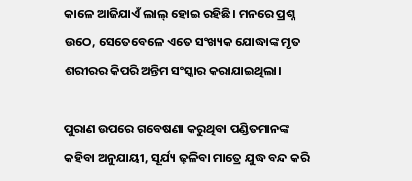କାଳେ ଆଜିଯାଏଁ ଲାଲ୍ ହୋଇ ରହିଛି। ମନରେ ପ୍ରଶ୍ନ ଉଠେ, ସେତେବେଳେ ଏତେ ସଂଖ୍ୟକ ଯୋଦ୍ଧାଙ୍କ ମୃତ ଶରୀରର କିପରି ଅନ୍ତିମ ସଂସ୍କାର କରାଯାଇଥିଲା।

ପୁରାଣ ଉପରେ ଗବେଷଣା କରୁଥିବା ପଣ୍ଡିତମାନଙ୍କ କହିବା ଅନୁଯାୟୀ, ସୂର୍ଯ୍ୟ ଢ଼ଳିବା ମାତ୍ରେ ଯୁଦ୍ଧ ବନ୍ଦ କରି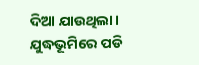ଦିଆ ଯାଉଥିଲା। ଯୁଦ୍ଧଭୂମିରେ ପଡି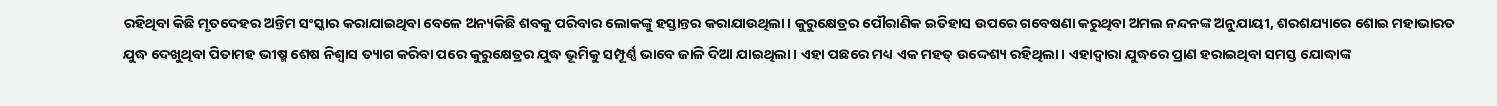ରହିଥିବା କିଛି ମୃତଦେହର ଅନ୍ତିମ ସଂସ୍କାର କରାଯାଇଥିବା ବେଳେ ଅନ୍ୟକିଛି ଶବକୁ ପରିବାର ଲୋକଙ୍କୁ ହସ୍ତାନ୍ତର କରାଯାଉଥିଲା। କୁରୁକ୍ଷେତ୍ରର ପୌରାଣିକ ଇତିହାସ ଉପରେ ଗବେଷଣା କରୁଥିବା ଅମଲ ନନ୍ଦନଙ୍କ ଅନୁଯାୟୀ, ଶରଶଯ୍ୟାରେ ଶୋଇ ମହାଭାରତ ଯୁଦ୍ଧ ଦେଖୁଥିବା ପିତାମହ ଭୀଷ୍ମ ଶେଷ ନିଶ୍ୱାସ ତ୍ୟାଗ କରିବା ପରେ କୁରୁକ୍ଷେତ୍ରର ଯୁଦ୍ଧ ଭୂମିକୁ ସମ୍ପୂର୍ଣ୍ଣ ଭାବେ ଜାଳି ଦିଆ ଯାଇଥିଲା। ଏହା ପଛରେ ମଧ୍ୟ ଏକ ମହତ୍ ଉଦ୍ଦେଶ୍ୟ ରହିଥିଲା। ଏହାଦ୍ୱାରା ଯୁଦ୍ଧରେ ପ୍ରାଣ ହରାଇଥିବା ସମସ୍ତ ଯୋଦ୍ଧାଙ୍କ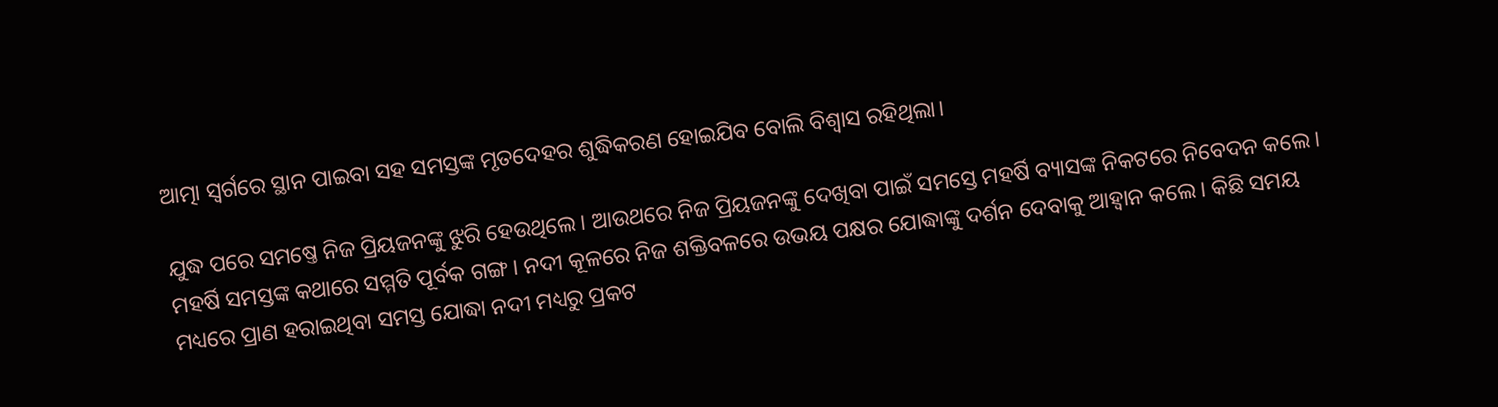ଆତ୍ମା ସ୍ୱର୍ଗରେ ସ୍ଥାନ ପାଇବା ସହ ସମସ୍ତଙ୍କ ମୃତଦେହର ଶୁଦ୍ଧିକରଣ ହୋଇଯିବ ବୋଲି ବିଶ୍ୱାସ ରହିଥିଲା।

ଯୁଦ୍ଧ ପରେ ସମଷ୍ତେ ନିଜ ପ୍ରିୟଜନଙ୍କୁ ଝୁରି ହେଉଥିଲେ। ଆଉଥରେ ନିଜ ପ୍ରିୟଜନଙ୍କୁ ଦେଖିବା ପାଇଁ ସମସ୍ତେ ମହର୍ଷି ବ୍ୟାସଙ୍କ ନିକଟରେ ନିବେଦନ କଲେ। ମହର୍ଷି ସମସ୍ତଙ୍କ କଥାରେ ସମ୍ମତି ପୂର୍ବକ ଗଙ୍ଗ। ନଦୀ କୂଳରେ ନିଜ ଶକ୍ତିବଳରେ ଉଭୟ ପକ୍ଷର ଯୋଦ୍ଧାଙ୍କୁ ଦର୍ଶନ ଦେବାକୁ ଆହ୍ୱାନ କଲେ। କିଛି ସମୟ ମଧ୍ୟରେ ପ୍ରାଣ ହରାଇଥିବା ସମସ୍ତ ଯୋଦ୍ଧା ନଦୀ ମଧ୍ୟରୁ ପ୍ରକଟ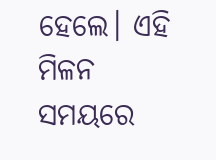ହେଲେ। ଏହି ମିଳନ ସମୟରେ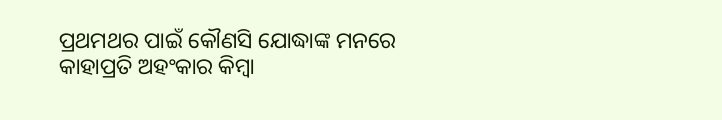ପ୍ରଥମଥର ପାଇଁ କୌଣସି ଯୋଦ୍ଧାଙ୍କ ମନରେ କାହାପ୍ରତି ଅହଂକାର କିମ୍ୱା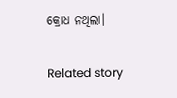କ୍ରୋଧ ନଥିଲା।

Related story